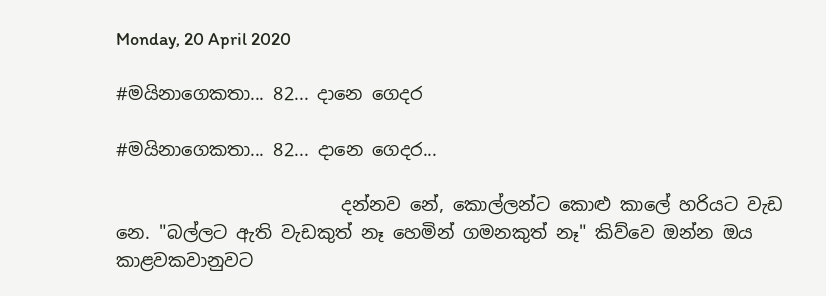Monday, 20 April 2020

#මයිනාගෙකතා... 82... දානෙ ගෙදර

#මයිනාගෙකතා... 82... දානෙ ගෙදර...

                         දන්නව නේ, කොල්ලන්ට කොළු කාලේ හරියට වැඩ නෙ. "බල්ලට ඇති වැඩකුත් නෑ හෙමින් ගමනකුත් නෑ" කිව්වෙ ඔන්න ඔය කාළවකවානුවට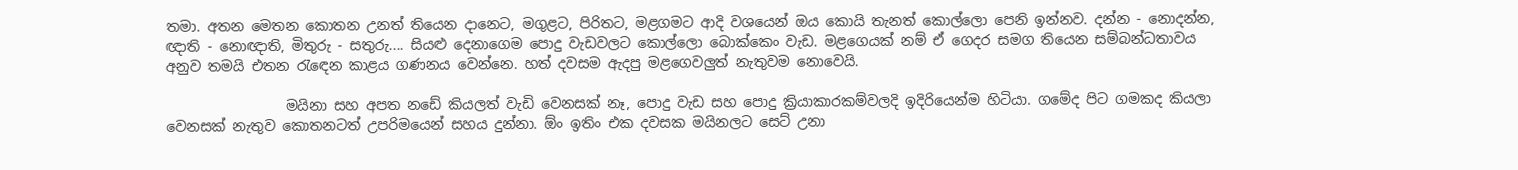තමා. අතන මෙතන කොතන උනත් තියෙන දානෙට, මගුළට, පිරිතට, මළගමට ආදි වශයෙන් ඔය කොයි තැනත් කොල්ලො පෙනි ඉන්නව. දන්න - නොදන්න, ඥාති - නොඥාති, මිතුරු - සතුරු.... සියළු දෙනාගෙම පොදු වැඩවලට කොල්ලො බොක්කෙං වැඩ. මළගෙයක් නම් ඒ ගෙදර සමග තියෙන සම්බන්ධතාවය අනුව තමයි එතන රැඳෙන කාළය ගණනය වෙන්නෙ. හත් දවසම ඇදපු මළගෙවලුත් නැතුවම නොවෙයි.

                 මයිනා සහ අපත නඩේ කියලත් වැඩි වෙනසක් නෑ, පොදු වැඩ සහ පොදු ක්‍රියාකාරකම්වලදි ඉදිරියෙන්ම හිටියා. ගමේද පිට ගමකද කියලා වෙනසක් නැතුව කොතනටත් උපරිමයෙන් සහය දුන්නා. ඕං ඉතිං එක දවසක මයිනලට සෙට් උනා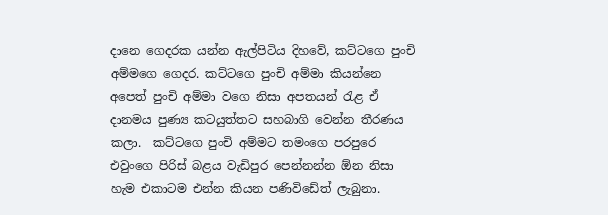දානෙ ගෙදරක යන්න ඇල්පිටිය දිහවේ, කට්ටගෙ පුංචි අම්මගෙ ගෙදර. කට්ටගෙ පුංචි අම්මා කියන්නෙ අපෙත් පුංචි අම්මා වගෙ නිසා අපතයන් රැළ ඒ දානමය පුණ්‍ය කටයුත්තට සහබාගි වෙන්න තීරණය කලා.  කට්ටගෙ පුංචි අම්මට තමංගෙ පරපුරෙ එවුංගෙ පිරිස් බළය වැඩිපුර පෙන්නන්න ඕන නිසා හැම එකාටම එන්න කියන පණිවිඩේත් ලැබුනා.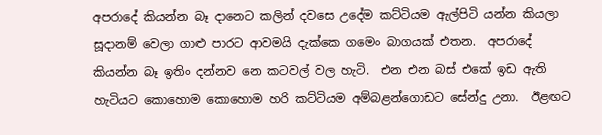අපරාදේ කියන්න බෑ දානෙට කලින් දවසෙ උදේම කට්ටියම ඇල්පිටි යන්න කියලා සූදානම් වෙලා ගාළු පාරට ආවමයි දැක්කෙ ගමෙං බාගයක් එතන.  අපරාදේ කියන්න බෑ ඉතිං දන්නව නෙ කටවල් වල හැටි.  එන එන බස් එකේ ඉඩ ඇති හැටියට කොහොම කොහොම හරි කට්ටියම අම්බළන්ගොඩට සේන්දු උනා.  ඊළඟට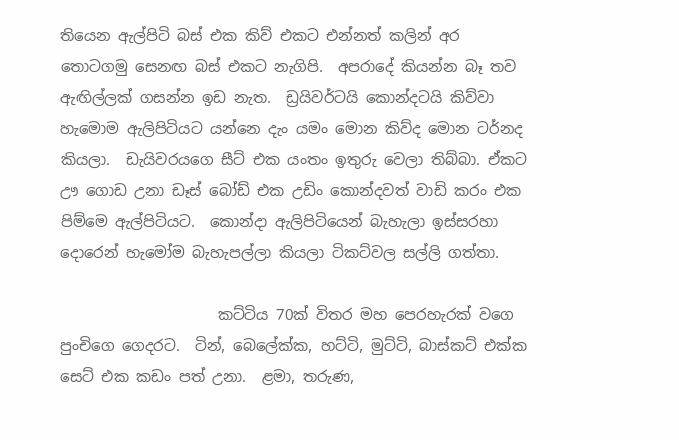තියෙන ඇල්පිටි බස් එක කිව් එකට එන්නත් කලින් අර තොටගමු සෙනඟ බස් එකට නැගිපි.  අපරාදේ කියන්න බෑ තව ඇඟිල්ලක් ගසන්න ඉඩ නැත.  ඩ්‍රයිවර්ටයි කොන්දටයි කිව්වා හැමොම ඇලිපිටියට යන්නෙ දැං යමං මොන කිව්ද මොන ටර්නද කියලා.  ඩැයිවරයගෙ සීට් එක යංතං ඉතුරු වෙලා තිබ්බා. ඒකට ඌ ගොඩ උනා ඩෑස් බෝඩ් එක උඩිං කොන්දවත් වාඩි කරං එක පිම්මෙ ඇල්පිටියට.  කොන්දා ඇලිපිටියෙන් බැහැලා ඉස්සරහා දොරෙන් හැමෝම බැහැපල්ලා කියලා ටිකට්වල සල්ලි ගත්තා.

                     කට්ටිය 70ක් විතර මහ පෙරහැරක් වගෙ පුංචිගෙ ගෙදරට.  ටින්, බෙලේක්ක, හට්ටි, මුට්ටි, බාස්කට් එක්ක සෙට් එක කඩං පත් උනා.  ළමා, තරුණ,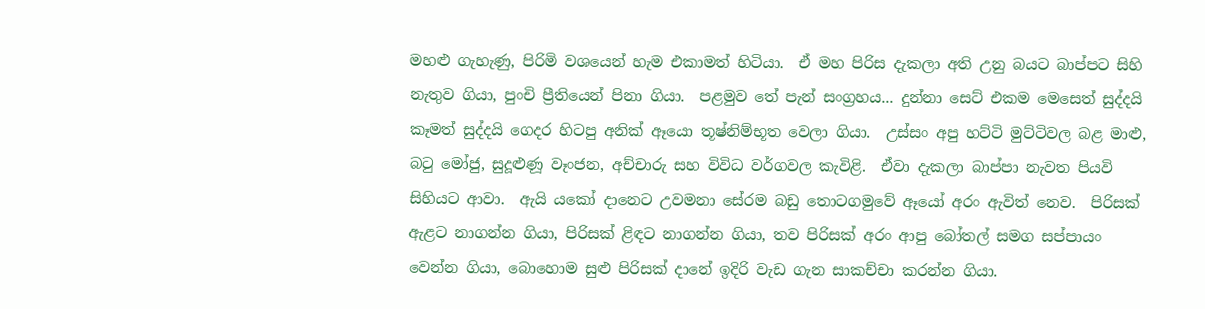මහළු ගැහැණු, පිරිමි වශයෙන් හැම එකාමත් හිටියා.  ඒ මහ පිරිස දැකලා අති උනු බයට බාප්පට සිහි නැතුව ගියා, පුංචි ප්‍රීතියෙන් පිනා ගියා.  පළමුව තේ පැන් සංග්‍රහය... දුන්නා සෙට් එකම මෙසෙත් සුද්දයි කෑමත් සුද්දයි ගෙදර හිටපු අනික් ඈයො තූෂ්නිම්භූත වෙලා ගියා.  උස්සං අපු හට්ටි මුට්ටිවල බළ මාළු, බටු මෝජු, සුදූළුණූ වෑංජන, අච්චාරු සහ විවිධ වර්ගවල කැවිළි.  ඒවා දැකලා බාප්පා නැවත පියවි සිහියට ආවා.  ඇයි යකෝ දානෙට උවමනා සේරම බඩු තොටගමුවේ ඈයෝ අරං ඇවිත් නෙව.  පිරිසක් ඇළට නාගන්න ගියා, පිරිසක් ළිඳට නාගන්න ගියා, තව පිරිසක් අරං ආපු බෝතල් සමග සප්පායං වෙන්න ගියා, බොහොම සුළු පිරිසක් දානේ ඉදිරි වැඩ ගැන සාකච්චා කරන්න ගියා.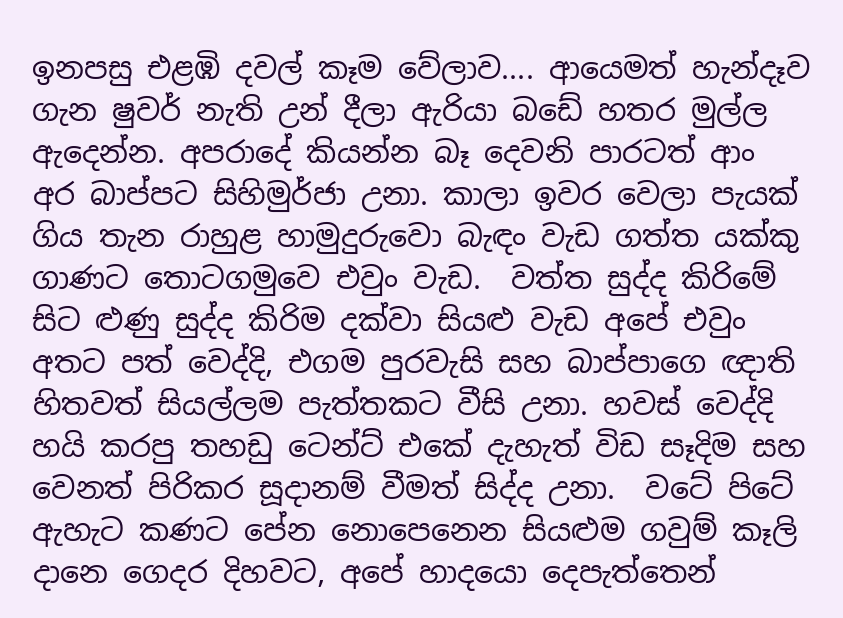ඉනපසු එළඹි දවල් කෑම වේලාව.... ආයෙමත් හැන්දෑව ගැන ෂුවර් නැති උන් දීලා ඇරියා බඩේ හතර මුල්ල ඇදෙන්න. අපරාදේ කියන්න බෑ දෙවනි පාරටත් ආං අර බාප්පට සිහිමුර්ජා උනා. කාලා ඉවර වෙලා පැයක් ගිය තැන රාහුළ හාමුදුරුවො බැඳං වැඩ ගත්ත යක්කු ගාණට තොටගමුවෙ එවුං වැඩ.  වත්ත සුද්ද කිරිමේ සිට ළුණු සුද්ද කිරිම දක්වා සියළු වැඩ අපේ එවුං අතට පත් වෙද්දි, එගම පුරවැසි සහ බාප්පාගෙ ඥාති හිතවත් සියල්ලම පැත්තකට වීසි උනා. හවස් වෙද්දි හයි කරපු තහඩු ටෙන්ට් එකේ දැහැත් විඩ සෑදිම සහ වෙනත් පිරිකර සූදානම් වීමත් සිද්ද උනා.  වටේ පිටේ ඇහැට කණට පේන නොපෙනෙන සියළුම ගවුම් කෑලි දානෙ ගෙදර දිහවට, අපේ හාදයො දෙපැත්තෙන්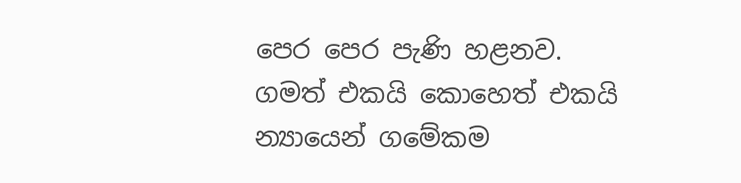පෙර පෙර පැණි හළනව.   ගමත් එකයි කොහෙත් එකයි න්‍යායෙන් ගමේකම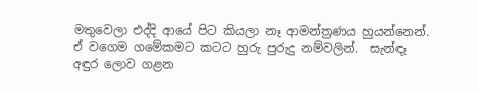මතුවෙලා එද්දි ආයේ පිට කියලා නෑ ආමන්ත්‍රණය හුයන්නෙන්.  ඒ වගෙම ගමේකමට කටට හුරු පුරුදු නම්වලින්.  සැන්ඳෑ අඳුර ලොව ගළන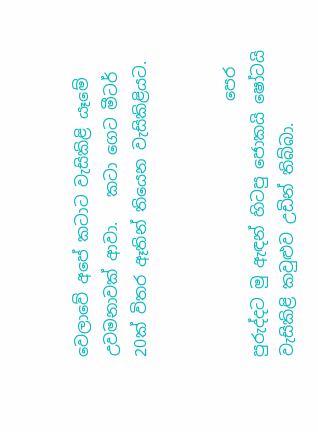වෙලාවේ අපේ කටාට වැසිකිළි යෑමේ උවමනාවක් ආවා.   කටා ගෙට මීටර් 20ක් විතර ඈතින් තියෙන වැසිකිළියට.


                                පෙර පුරුද්දට මු ඇඳන් හිටපු ජොකයි ෂෝටයි වැසිකිළි කවුළුව උඩින් තිබ්බා.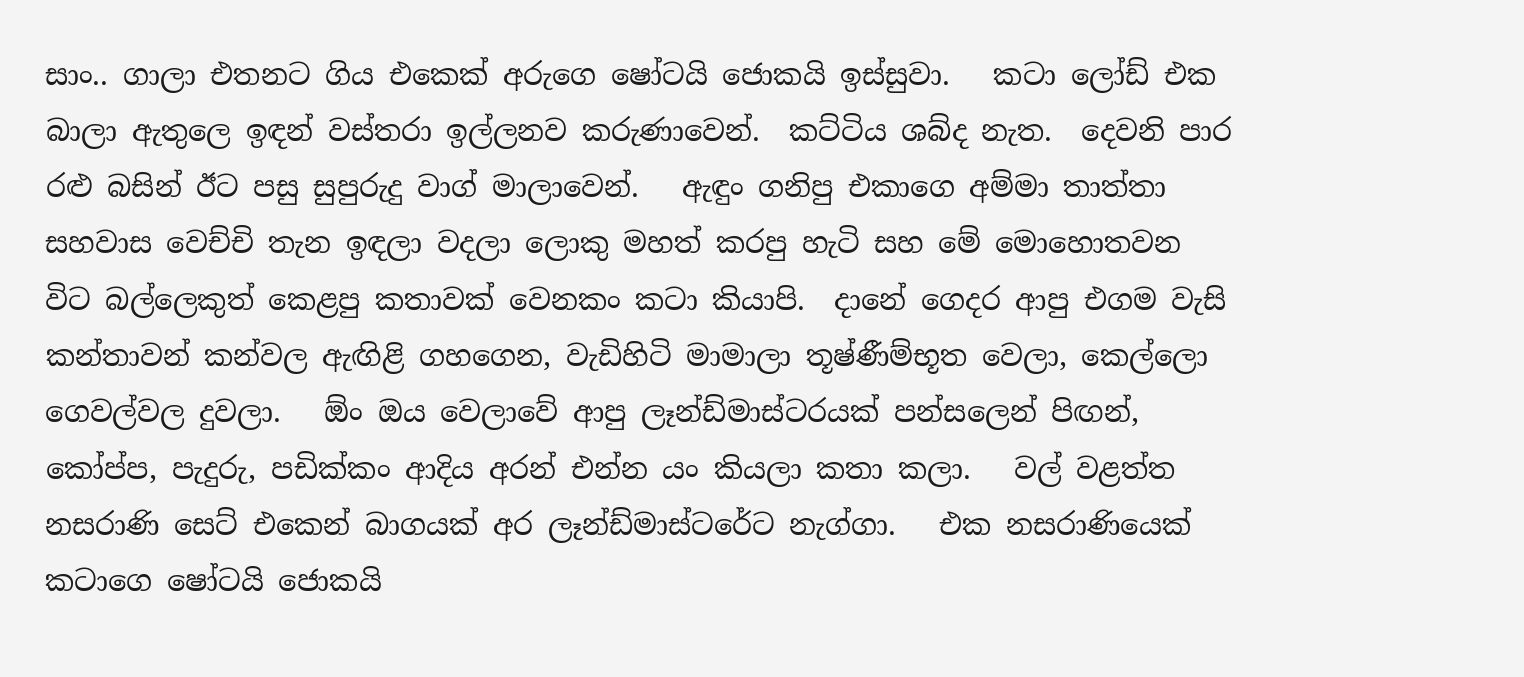සාං.. ගාලා එතනට ගිය එකෙක් අරුගෙ ෂෝටයි ජොකයි ඉස්සුවා.   කටා ලෝඩ් එක බාලා ඇතුලෙ ඉඳන් වස්තරා ඉල්ලනව කරුණාවෙන්.  කට්ටිය ශබ්ද නැත.  දෙවනි පාර රළු බසින් ඊට පසු සුපුරුදු වාග් මාලාවෙන්.   ඇඳුං ගනිපු එකාගෙ අම්මා තාත්තා සහවාස වෙච්චි තැන ඉඳලා වදලා ලොකු මහත් කරපු හැටි සහ මේ මොහොතවන විට බල්ලෙකුත් කෙළපු කතාවක් වෙනකං කටා කියාපි.  දානේ ගෙදර ආපු එගම වැසි කන්තාවන් කන්වල ඇඟිළි ගහගෙන, වැඩිහිටි මාමාලා තූෂ්ණීම්භූත වෙලා, කෙල්ලො ගෙවල්වල දුවලා.   ඕං ඔය වෙලාවේ ආපු ලෑන්ඩ්මාස්ටරයක් පන්සලෙන් පිඟන්, කෝප්ප, පැදුරු, පඩික්කං ආදිය අරන් එන්න යං කියලා කතා කලා.   වල් වළත්ත නසරාණි සෙට් එකෙන් බාගයක් අර ලෑන්ඩ්මාස්ටරේට නැග්ගා.   එක නසරාණියෙක් කටාගෙ ෂෝටයි ජොකයි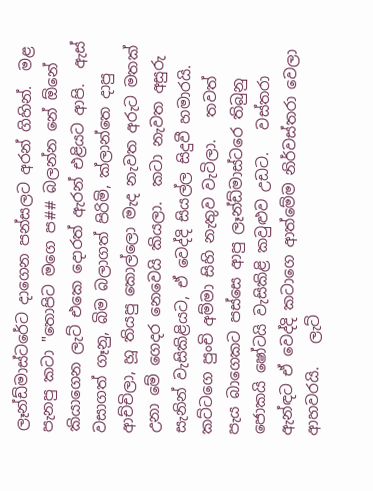ලෑන්ඩ්මාස්ටරේට දාගෙන පන්සලට අරන් ගිහින්.  මළ පැනපු කටා "තොපිට මගෙ ප## බලන්න නේ ඕනේ කියාගෙන ලැට් එකෙ දොරත් ඇරන් එළියට ආපි.  ඇස් වසාගත් ගෑනු, බිම බලාගත් පිරිමි, ක්ලාන්තෙ දාපු ආච්චිලා, හූ තියපු කොල්ලො මැද නැවත අරුට මතක් උනා මේ ගෙදර නෙවෙයි කියලා.  කටා නැවත අසුරු සැනින් වැසිකිළියට, ඒ වෙද්දි සියල්ල සිදුවී හමාරයි.   කට්ටගෙ පුංචි අම්මා සිහි නැතුව වැටිලා.   තවත් පැය බාගෙකට පස්සෙ ආපු ලෑන්ඩ්මාස්ටරෙ තිබුනු ජොකයි ෂෝටයි වැසිකිළි කවුළුව උඩට.   වස්තරා ඇන්ඳට ඒ වෙද්දි කටාගෙ ආත්මේම නිර්වස්තරා වෙලා ආහවරයි.   ලැට්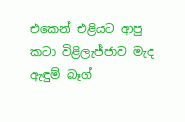එකෙන් එළියට ආපු කටා විළිලැජ්ජාව මැද ඇඳුම් බෑග්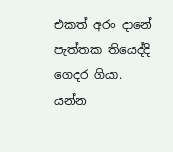එකත් අරං දානේ පැත්තක තියෙද්දි ගෙදර ගියා.  යන්න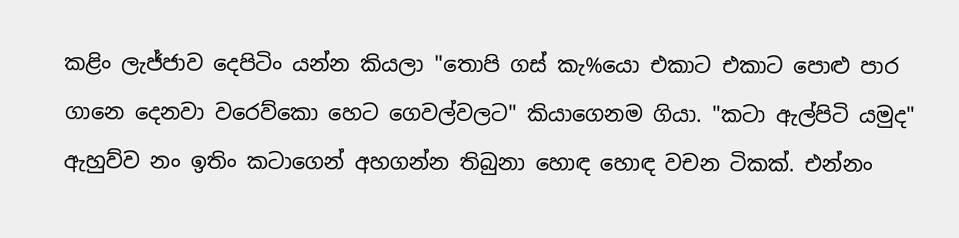කළිං ලැජ්ජාව දෙපිටිං යන්න කියලා "තොපි ගස් කැ%යො එකාට එකාට පොළු පාර ගානෙ දෙනවා වරෙව්කො හෙට ගෙවල්වලට" කියාගෙනම ගියා. "කටා ඇල්පිටි යමුද" ඇහුව්ව නං ඉතිං කටාගෙන් අහගන්න තිබුනා හොඳ හොඳ වචන ටිකක්. එන්නං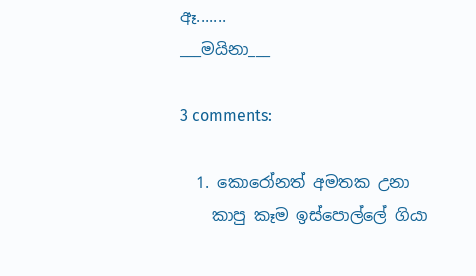ඈ.......
___මයිනා___

3 comments:

  1. කොරෝනත් අමතක උනා
    කාපු කෑම ඉස්පොල්ලේ ගියා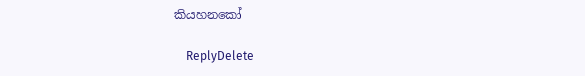කියහනකෝ

    ReplyDelete